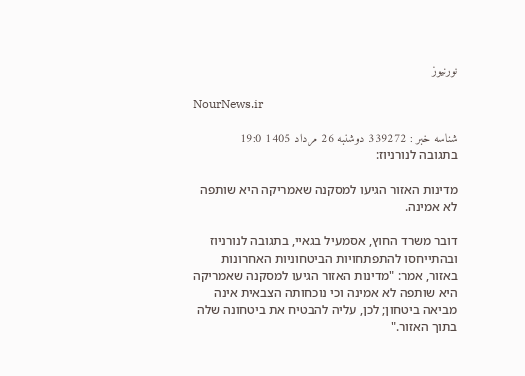نورنیوز

NourNews.ir

شناسه خبر : 339272 دوشنبه 26 مرداد 1405 19:0
בתגובה לנורניוז:

מדינות האזור הגיעו למסקנה שאמריקה היא שותפה לא אמינה.

דובר משרד החוץ, אסמעיל בגאיי, בתגובה לנורניוז ובהתייחסו להתפתחויות הביטחוניות האחרונות באזור, אמר: "מדינות האזור הגיעו למסקנה שאמריקה היא שותפה לא אמינה וכי נוכחותה הצבאית אינה מביאה ביטחון; לכן, עליה להבטיח את ביטחונה שלה בתוך האזור."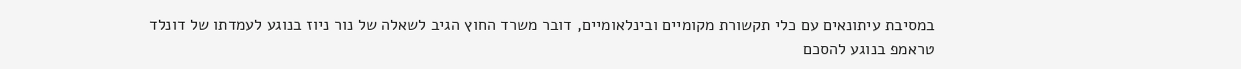במסיבת עיתונאים עם כלי תקשורת מקומיים ובינלאומיים, דובר משרד החוץ הגיב לשאלה של נור ניוז בנוגע לעמדתו של דונלד טראמפ בנוגע להסכם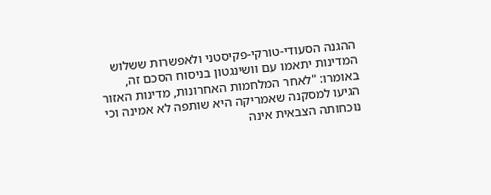ההגנה הסעודי-טורקי-פקיסטני ולאפשרות ששלוש המדינות יתאמו עם וושינגטון בניסוח הסכם זה, באומרו: "לאחר המלחמות האחרונות, מדינות האזור הגיעו למסקנה שאמריקה היא שותפה לא אמינה וכי נוכחותה הצבאית אינה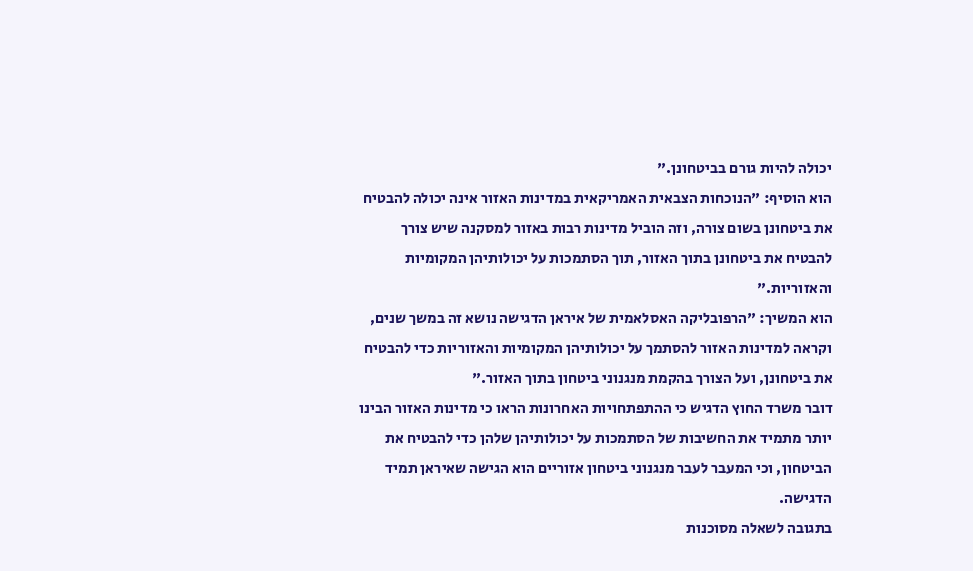יכולה להיות גורם בביטחונן."
הוא הוסיף: "הנוכחות הצבאית האמריקאית במדינות האזור אינה יכולה להבטיח את ביטחונן בשום צורה, וזה הוביל מדינות רבות באזור למסקנה שיש צורך להבטיח את ביטחונן בתוך האזור, תוך הסתמכות על יכולותיהן המקומיות והאזוריות."
הוא המשיך: "הרפובליקה האסלאמית של איראן הדגישה נושא זה במשך שנים, וקראה למדינות האזור להסתמך על יכולותיהן המקומיות והאזוריות כדי להבטיח את ביטחונן, ועל הצורך בהקמת מנגנוני ביטחון בתוך האזור."
דובר משרד החוץ הדגיש כי ההתפתחויות האחרונות הראו כי מדינות האזור הבינו יותר מתמיד את החשיבות של הסתמכות על יכולותיהן שלהן כדי להבטיח את הביטחון, וכי המעבר לעבר מנגנוני ביטחון אזוריים הוא הגישה שאיראן תמיד הדגישה.
בתגובה לשאלה מסוכנות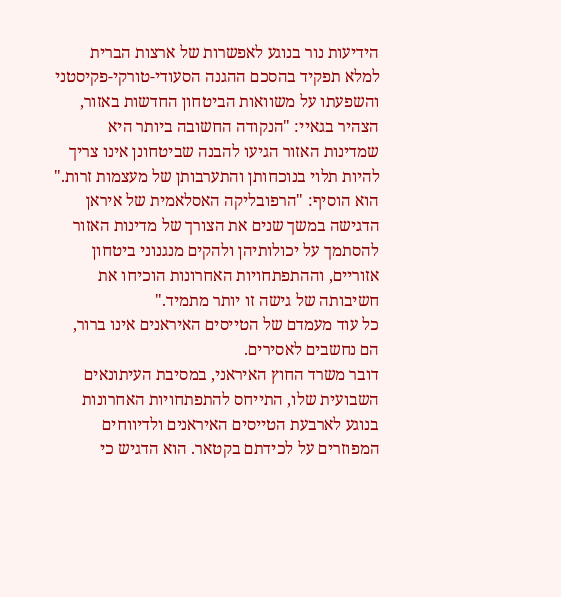הידיעות נור בנוגע לאפשרות של ארצות הברית למלא תפקיד בהסכם ההגנה הסעודי-טורקי-פקיסטני והשפעתו על משוואות הביטחון החדשות באזור, הצהיר בגאיי: "הנקודה החשובה ביותר היא שמדינות האזור הגיעו להבנה שביטחונן אינו צריך להיות תלוי בנוכחותן והתערבותן של מעצמות זרות."
הוא הוסיף: "הרפובליקה האסלאמית של איראן הדגישה במשך שנים את הצורך של מדינות האזור להסתמך על יכולותיהן ולהקים מנגנוני ביטחון אזוריים, וההתפתחויות האחרונות הוכיחו את חשיבותה של גישה זו יותר מתמיד."
כל עוד מעמדם של הטייסים האיראנים אינו ברור, הם נחשבים לאסירים.
דובר משרד החוץ האיראני, במסיבת העיתונאים השבועית שלו, התייחס להתפתחויות האחרונות בנוגע לארבעת הטייסים האיראנים ולדיווחים המפוזרים על לכידתם בקטאר. הוא הדגיש כי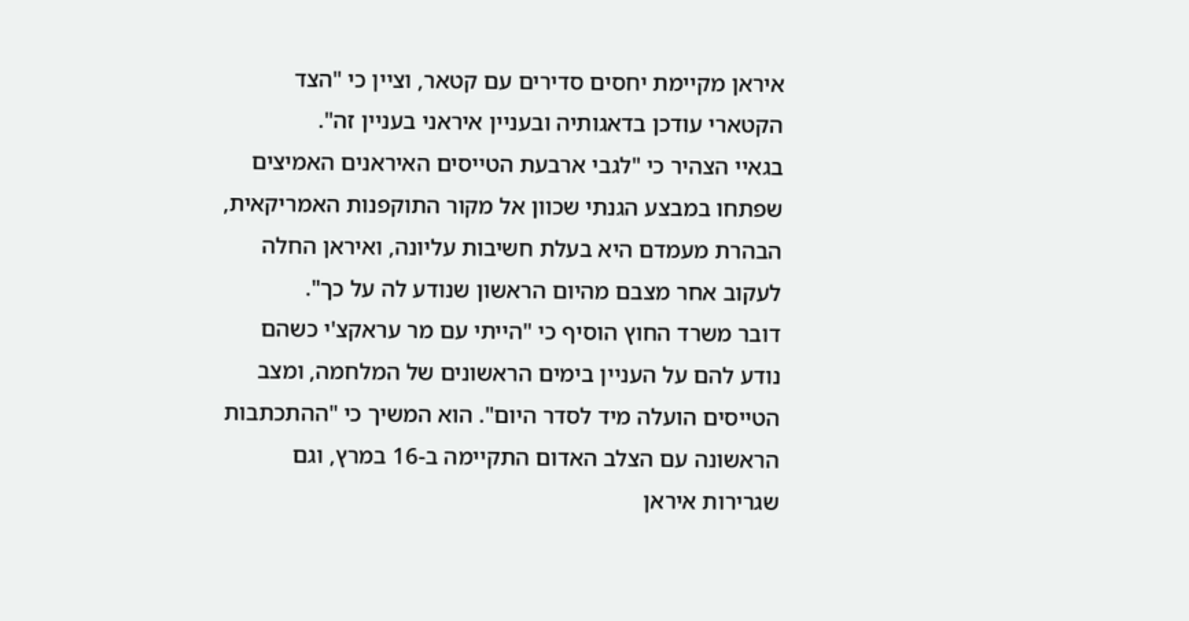איראן מקיימת יחסים סדירים עם קטאר, וציין כי "הצד הקטארי עודכן בדאגותיה ובעניין איראני בעניין זה".
בגאיי הצהיר כי "לגבי ארבעת הטייסים האיראנים האמיצים שפתחו במבצע הגנתי שכוון אל מקור התוקפנות האמריקאית, הבהרת מעמדם היא בעלת חשיבות עליונה, ואיראן החלה לעקוב אחר מצבם מהיום הראשון שנודע לה על כך".
דובר משרד החוץ הוסיף כי "הייתי עם מר עראקצ'י כשהם נודע להם על העניין בימים הראשונים של המלחמה, ומצב הטייסים הועלה מיד לסדר היום". הוא המשיך כי "ההתכתבות הראשונה עם הצלב האדום התקיימה ב-16 במרץ, וגם שגרירות איראן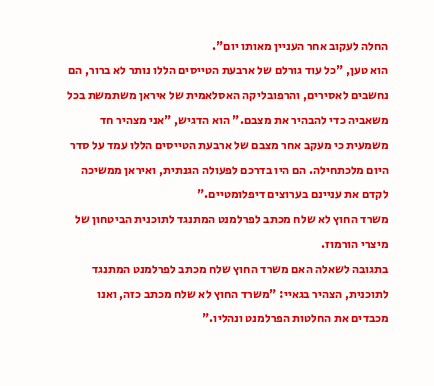החלה לעקוב אחר העניין מאותו יום".
הוא טען, "כל עוד גורלם של ארבעת הטייסים הללו נותר לא ברור, הם נחשבים לאסירים, והרפובליקה האסלאמית של איראן משתמשת בכל משאביה כדי להבהיר את מצבם." הוא הדגיש, "אני מצהיר חד משמעית כי מעקב אחר מצבם של ארבעת הטייסים הללו עמד על סדר היום מלכתחילה. הם היו בדרכם לפעולה הגנתית, ואיראן ממשיכה לקדם את עניינם בערוצים דיפלומטיים."
משרד החוץ לא שלח מכתב לפרלמנט המתנגד לתוכנית הביטחון של מיצרי הורמוז.
בתגובה לשאלה האם משרד החוץ שלח מכתב לפרלמנט המתנגד לתוכנית, הצהיר בגאיי: "משרד החוץ לא שלח מכתב כזה, ואנו מכבדים את החלטות הפרלמנט ונהליו."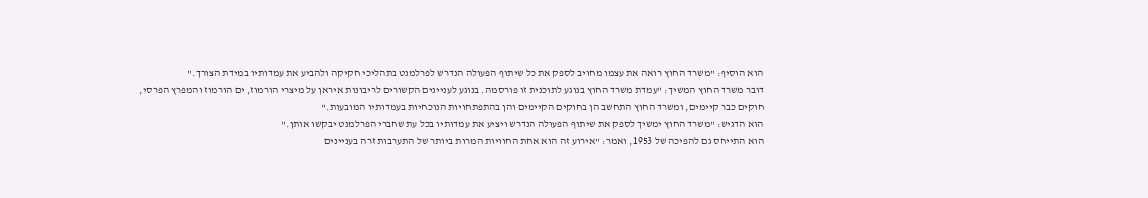הוא הוסיף: "משרד החוץ רואה את עצמו מחויב לספק את כל שיתוף הפעולה הנדרש לפרלמנט בתהליכי חקיקה ולהביע את עמדותיו במידת הצורך."
דובר משרד החוץ המשיך: "עמדת משרד החוץ בנוגע לתוכנית זו פורסמה. בנוגע לעניינים הקשורים לריבונות איראן על מיצרי הורמוז, ים הורמוז והמפרץ הפרסי, חוקים כבר קיימים, ומשרד החוץ התחשב הן בחוקים הקיימים והן בהתפתחויות הנוכחיות בעמדותיו המובעות."
הוא הדגיש: "משרד החוץ ימשיך לספק את שיתוף הפעולה הנדרש ויציע את עמדותיו בכל עת שחברי הפרלמנט יבקשו אותן."
הוא התייחס גם להפיכה של 1953, ואמר: "אירוע זה הוא אחת החוויות המרות ביותר של התערבות זרה בעניינים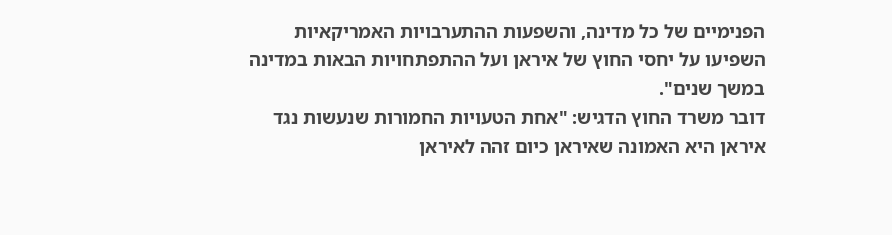הפנימיים של כל מדינה, והשפעות ההתערבויות האמריקאיות השפיעו על יחסי החוץ של איראן ועל ההתפתחויות הבאות במדינה במשך שנים".
דובר משרד החוץ הדגיש: "אחת הטעויות החמורות שנעשות נגד איראן היא האמונה שאיראן כיום זהה לאיראן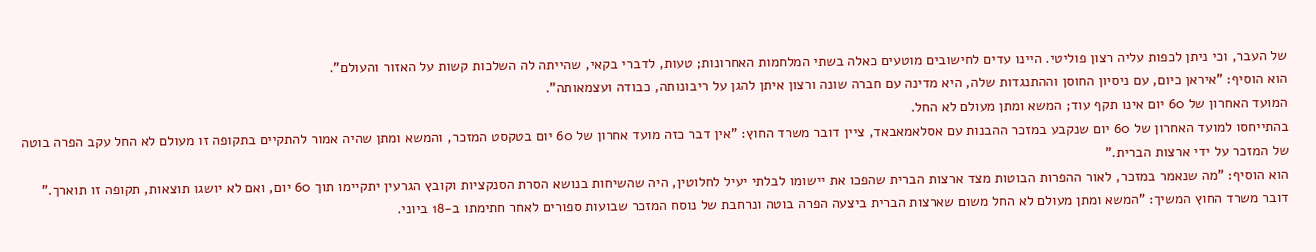של העבר, וכי ניתן לכפות עליה רצון פוליטי. היינו עדים לחישובים מוטעים כאלה בשתי המלחמות האחרונות; טעות, לדברי בקאי, שהייתה לה השלכות קשות על האזור והעולם".
הוא הוסיף: "איראן כיום, עם ניסיון החוסן וההתנגדות שלה, היא מדינה עם חברה שונה ורצון איתן להגן על ריבונותה, כבודה ועצמאותה".
המועד האחרון של 60 יום אינו תקף עוד; המשא ומתן מעולם לא החל.
בהתייחסו למועד האחרון של 60 יום שנקבע במזכר ההבנות עם אסלאמאבאד, ציין דובר משרד החוץ: "אין דבר כזה מועד אחרון של 60 יום בטקסט המזכר, והמשא ומתן שהיה אמור להתקיים בתקופה זו מעולם לא החל עקב הפרה בוטה של המזכר על ידי ארצות הברית."
הוא הוסיף: "מה שנאמר במזכר, לאור ההפרות הבוטות מצד ארצות הברית שהפכו את יישומו לבלתי יעיל לחלוטין, היה שהשיחות בנושא הסרת הסנקציות וקובץ הגרעין יתקיימו תוך 60 יום, ואם לא יושגו תוצאות, תקופה זו תוארך."
דובר משרד החוץ המשיך: "המשא ומתן מעולם לא החל משום שארצות הברית ביצעה הפרה בוטה ונרחבת של נוסח המזכר שבועות ספורים לאחר חתימתו ב-18 ביוני.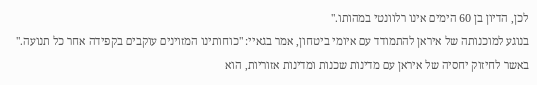לכן, הדיון בן 60 הימים אינו רלוונטי במהותו."
בנוגע למוכנותה של איראן להתמודד עם איומי ביטחון, אמר בגאיי: "כוחותינו המזוינים עוקבים בקפידה אחר כל תנועה."
באשר לחיזוק יחסיה של איראן עם מדינות שכנות ומדינות אזוריות, הוא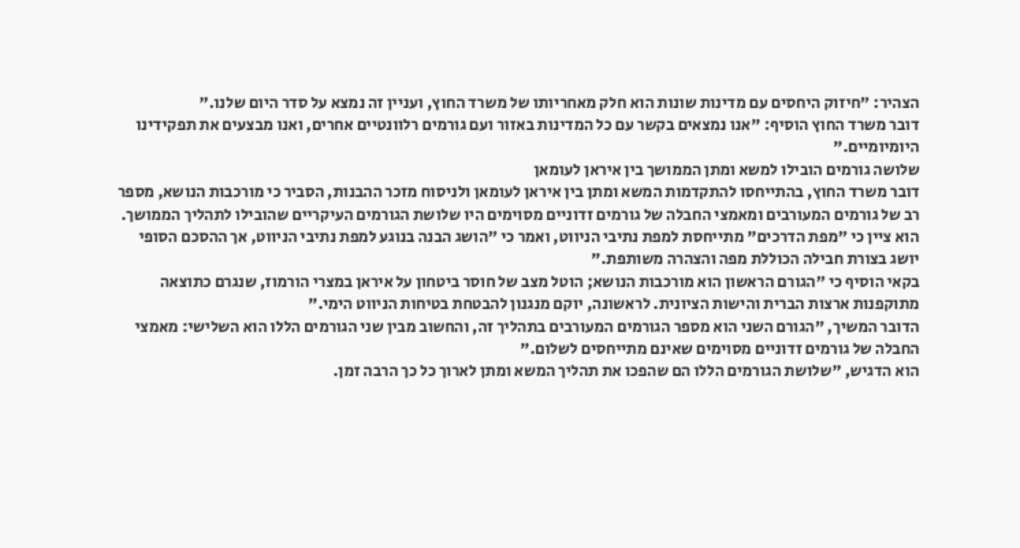הצהיר: "חיזוק היחסים עם מדינות שונות הוא חלק מאחריותו של משרד החוץ, ועניין זה נמצא על סדר היום שלנו."
דובר משרד החוץ הוסיף: "אנו נמצאים בקשר עם כל המדינות באזור ועם גורמים רלוונטיים אחרים, ואנו מבצעים את תפקידינו היומיומיים."
שלושה גורמים הובילו למשא ומתן הממושך בין איראן לעומאן
דובר משרד החוץ, בהתייחסו להתקדמות המשא ומתן בין איראן לעומאן ולניסוח מזכר ההבנות, הסביר כי מורכבות הנושא, מספר רב של גורמים המעורבים ומאמצי החבלה של גורמים זדוניים מסוימים היו שלושת הגורמים העיקריים שהובילו לתהליך הממושך.
הוא ציין כי "מפת הדרכים" מתייחסת למפת נתיבי הניווט, ואמר כי "הושג הבנה בנוגע למפת נתיבי הניווט, אך ההסכם הסופי יושג בצורת חבילה הכוללת מפה והצהרה משותפת."
בקאי הוסיף כי "הגורם הראשון הוא מורכבות הנושא; הוטל מצב של חוסר ביטחון על איראן במצרי הורמוז, שנגרם כתוצאה מתוקפנות ארצות הברית והישות הציונית. לראשונה, יוקם מנגנון להבטחת בטיחות הניווט הימי."
הדובר המשיך, "הגורם השני הוא מספר הגורמים המעורבים בתהליך זה, והחשוב מבין שני הגורמים הללו הוא השלישי: מאמצי החבלה של גורמים זדוניים מסוימים שאינם מתייחסים לשלום."
הוא הדגיש, "שלושת הגורמים הללו הם שהפכו את תהליך המשא ומתן לארוך כל כך הרבה זמן.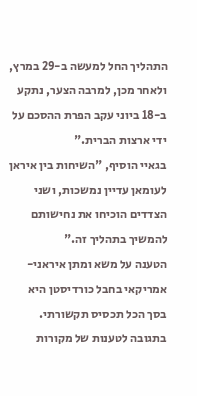התהליך החל למעשה ב-29 במרץ, ולאחר מכן, למרבה הצער, נתקע ב-18 ביוני עקב הפרת ההסכם על ידי ארצות הברית."
בגאיי הוסיף, "השיחות בין איראן לעומאן עדיין נמשכות, ושני הצדדים הוכיחו את נחישותם להמשיך בתהליך זה."
הטענה על משא ומתן איראני-אמריקאי בחבל כורדיסטן היא בסך הכל תכסיס תקשורתי.
בתגובה לטענות של מקורות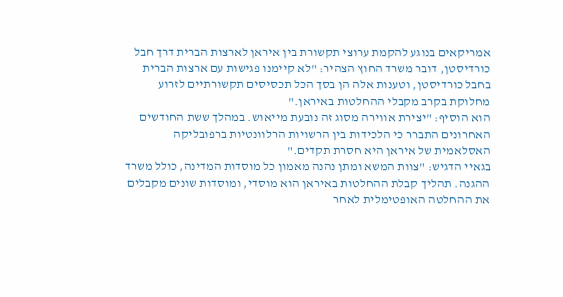אמריקאים בנוגע להקמת ערוצי תקשורת בין איראן לארצות הברית דרך חבל כורדיסטן, דובר משרד החוץ הצהיר: "לא קיימנו פגישות עם ארצות הברית בחבל כורדיסטן, וטענות אלה הן בסך הכל תכסיסים תקשורתיים לזרוע מחלוקת בקרב מקבלי ההחלטות באיראן."
הוא הוסיף: "יצירת אווירה מסוג זה נובעת מייאוש. במהלך ששת החודשים האחרונים התברר כי הלכידות בין הרשויות הרלוונטיות ברפובליקה האסלאמית של איראן היא חסרת תקדים."
בגאיי הדגיש: "צוות המשא ומתן נהנה מאמון כל מוסדות המדינה, כולל משרד ההגנה. תהליך קבלת ההחלטות באיראן הוא מוסדי, ומוסדות שונים מקבלים את ההחלטה האופטימלית לאחר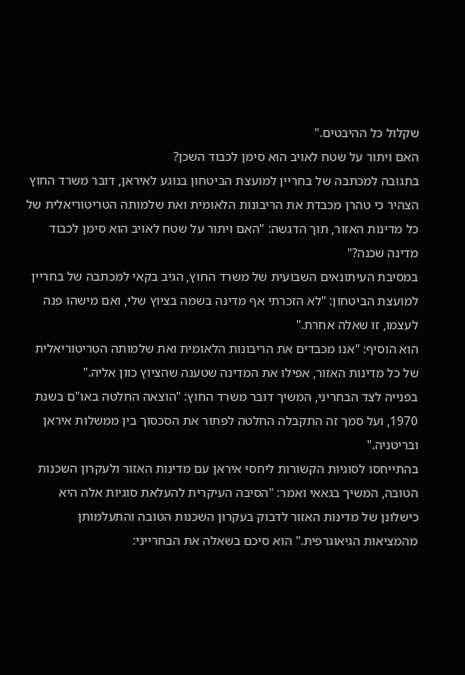שקלול כל ההיבטים."
האם ויתור על שטח לאויב הוא סימן לכבוד השכן?
בתגובה למכתבה של בחריין למועצת הביטחון בנוגע לאיראן, דובר משרד החוץ הצהיר כי טהרן מכבדת את הריבונות הלאומית ואת שלמותה הטריטוריאלית של כל מדינות האזור, תוך הדגשה: "האם ויתור על שטח לאויב הוא סימן לכבוד מדינה שכנה?"
במסיבת העיתונאים השבועית של משרד החוץ, הגיב בקאי למכתבה של בחריין למועצת הביטחון: "לא הזכרתי אף מדינה בשמה בציוץ שלי, ואם מישהו פנה לעצמו, זו שאלה אחרת."
הוא הוסיף: "אנו מכבדים את הריבונות הלאומית ואת שלמותה הטריטוריאלית של כל מדינות האזור, אפילו את המדינה שטענה שהציוץ כוון אליה."
בפנייה לצד הבחריני, המשיך דובר משרד החוץ: "הוצאה החלטה באו"ם בשנת 1970, ועל סמך זה התקבלה החלטה לפתור את הסכסוך בין ממשלות איראן ובריטניה."
בהתייחסו לסוגיות הקשורות ליחסי איראן עם מדינות האזור ולעקרון השכנות הטובה, המשיך בגאאי ואמר: "הסיבה העיקרית להעלאת סוגיות אלה היא כישלונן של מדינות האזור לדבוק בעקרון השכנות הטובה והתעלמותן מהמציאות הגיאוגרפית." הוא סיכם בשאלה את הבחרייני: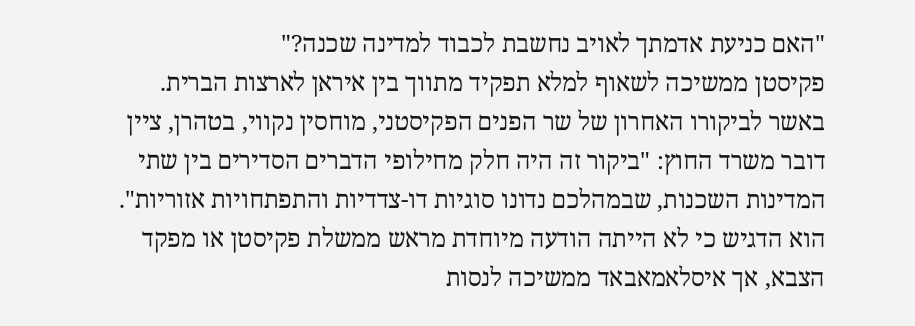"האם כניעת אדמתך לאויב נחשבת לכבוד למדינה שכנה?"
פקיסטן ממשיכה לשאוף למלא תפקיד מתווך בין איראן לארצות הברית.
באשר לביקורו האחרון של שר הפנים הפקיסטני, מוחסין נקווי, בטהרן, ציין דובר משרד החוץ: "ביקור זה היה חלק מחילופי הדברים הסדירים בין שתי המדינות השכנות, שבמהלכם נדונו סוגיות דו-צדדיות והתפתחויות אזוריות".
הוא הדגיש כי לא הייתה הודעה מיוחדת מראש ממשלת פקיסטן או מפקד הצבא, אך איסלאמאבאד ממשיכה לנסות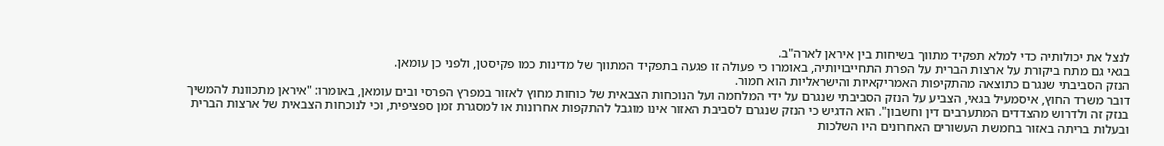לנצל את יכולותיה כדי למלא תפקיד מתווך בשיחות בין איראן לארה"ב.
בגאי גם מתח ביקורת על ארצות הברית על הפרת התחייבויותיה, באומרו כי פעולה זו פגעה בתפקיד המתווך של מדינות כמו פקיסטן, ולפני כן עומאן.
הנזק הסביבתי שנגרם כתוצאה מהתקיפות האמריקאיות והישראליות הוא חמור.
דובר משרד החוץ, איסמעיל בגאי, הצביע על הנזק הסביבתי שנגרם על ידי המלחמה ועל הנוכחות הצבאית של כוחות מחוץ לאזור במפרץ הפרסי ובים עומאן, באומרו: "איראן מתכוונת להמשיך בנזק זה ולדרוש מהצדדים המתערבים דין וחשבון". הוא הדגיש כי הנזק שנגרם לסביבת האזור אינו מוגבל להתקפות אחרונות או למסגרת זמן ספציפית, וכי לנוכחות הצבאית של ארצות הברית ובעלות בריתה באזור בחמשת העשורים האחרונים היו השלכות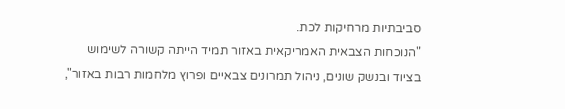סביבתיות מרחיקות לכת.
"הנוכחות הצבאית האמריקאית באזור תמיד הייתה קשורה לשימוש בציוד ובנשק שונים, ניהול תמרונים צבאיים ופרוץ מלחמות רבות באזור",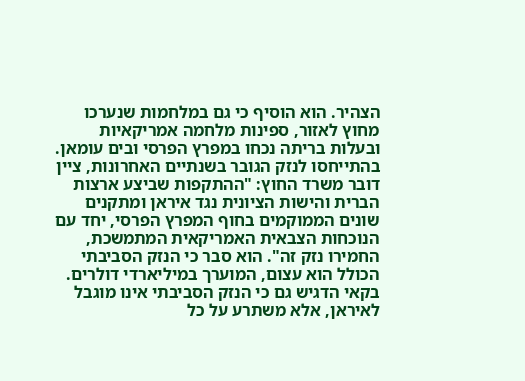הצהיר. הוא הוסיף כי גם במלחמות שנערכו מחוץ לאזור, ספינות מלחמה אמריקאיות ובעלות בריתה נכחו במפרץ הפרסי ובים עומאן.
בהתייחסו לנזק הגובר בשנתיים האחרונות, ציין דובר משרד החוץ: "ההתקפות שביצע ארצות הברית והישות הציונית נגד איראן ומתקנים שונים הממוקמים בחוף המפרץ הפרסי, יחד עם הנוכחות הצבאית האמריקאית המתמשכת, החמירו נזק זה". הוא סבר כי הנזק הסביבתי הכולל הוא עצום, המוערך במיליארדי דולרים.
בקאי הדגיש גם כי הנזק הסביבתי אינו מוגבל לאיראן, אלא משתרע על כל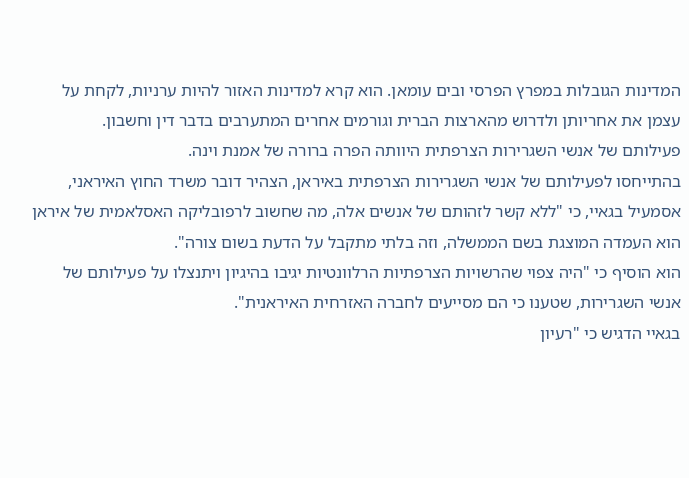המדינות הגובלות במפרץ הפרסי ובים עומאן. הוא קרא למדינות האזור להיות ערניות, לקחת על עצמן את אחריותן ולדרוש מהארצות הברית וגורמים אחרים המתערבים בדבר דין וחשבון.
פעילותם של אנשי השגרירות הצרפתית היוותה הפרה ברורה של אמנת וינה.
בהתייחסו לפעילותם של אנשי השגרירות הצרפתית באיראן, הצהיר דובר משרד החוץ האיראני, אסמעיל בגאיי, כי "ללא קשר לזהותם של אנשים אלה, מה שחשוב לרפובליקה האסלאמית של איראן הוא העמדה המוצגת בשם הממשלה, וזה בלתי מתקבל על הדעת בשום צורה".
הוא הוסיף כי "היה צפוי שהרשויות הצרפתיות הרלוונטיות יגיבו בהיגיון ויתנצלו על פעילותם של אנשי השגרירות, שטענו כי הם מסייעים לחברה האזרחית האיראנית".
בגאיי הדגיש כי "רעיון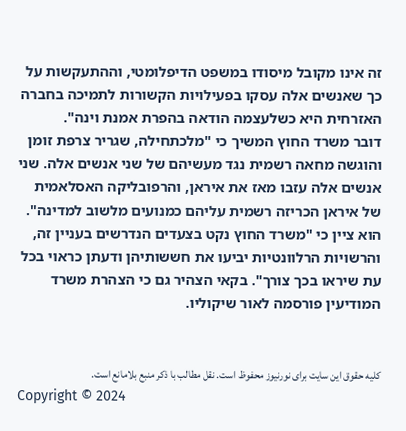זה אינו מקובל מיסודו במשפט הדיפלומטי, וההתעקשות על כך שאנשים אלה עסקו בפעילויות הקשורות לתמיכה בחברה האזרחית היא כשלעצמה הודאה בהפרת אמנת וינה".
דובר משרד החוץ המשיך כי "מלכתחילה, שגריר צרפת זומן והוגשה מחאה רשמית נגד מעשיהם של שני אנשים אלה. שני אנשים אלה עזבו מאז את איראן, והרפובליקה האסלאמית של איראן הכריזה רשמית עליהם כמנועים מלשוב למדינה".
הוא ציין כי "משרד החוץ נקט בצעדים הנדרשים בעניין זה, והרשויות הרלוונטיות יביעו את חששותיהן ודעתן כראוי בכל עת שיראו בכך צורך". בקאי הצהיר גם כי הצהרת משרד המודיעין פורסמה לאור שיקוליו.


کلیه حقوق این سایت برای نورنیوز محفوظ است. نقل مطالب با ذکر منبع بلامانع است.
Copyright © 2024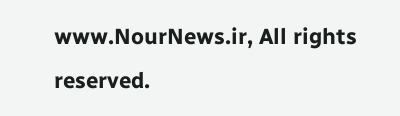www.NourNews.ir, All rights reserved.